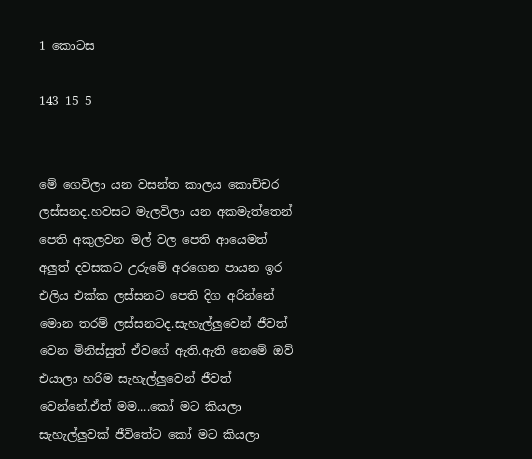1 කොටස

143 15 5


මේ ගෙවිලා යන වසන්ත කාලය කොච්චර ලස්සනද.හවසට මැලවිලා යන අකමැත්තෙන් පෙති අකුලවන මල් වල පෙති ආයෙමත් අලුත් දවසකට උරුමේ අරගෙන පායන ඉර එලිය එක්ක ලස්සනට පෙති දිග අරින්නේ මොන තරම් ලස්සනටද.සැහැල්ලුවෙන් ජීවත් වෙන මිනිස්සුත් ඒවගේ ඇති.ඇති නෙමේ ඔව් එයාලා හරිම සැහැල්ලුවෙන් ජීවත් වෙන්නේ.ඒත් මම....කෝ මට කියලා සැහැල්ලුවක් ජීවිතේට කෝ මට කියලා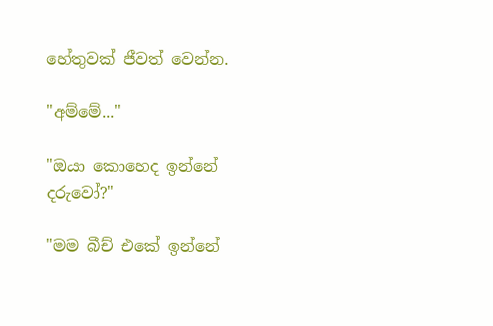හේතුවක් ජීවත් වෙන්න.

"අම්මේ..."

"ඔයා කොහෙද ඉන්නේ දරුවෝ?"

"මම බීච් එකේ ඉන්නේ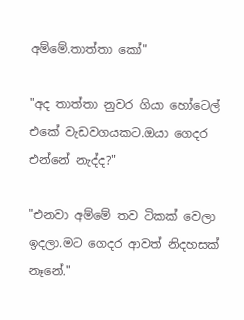අම්මේ.තාත්තා කෝ"

"අද තාත්තා නුවර ගියා හෝටෙල් එකේ වැඩවගයකට.ඔයා ගෙදර එන්නේ නැද්ද?"

"එනවා අම්මේ තව ටිකක් වෙලා ඉදලා.මට ගෙදර ආවත් නිදහසක් නෑනේ."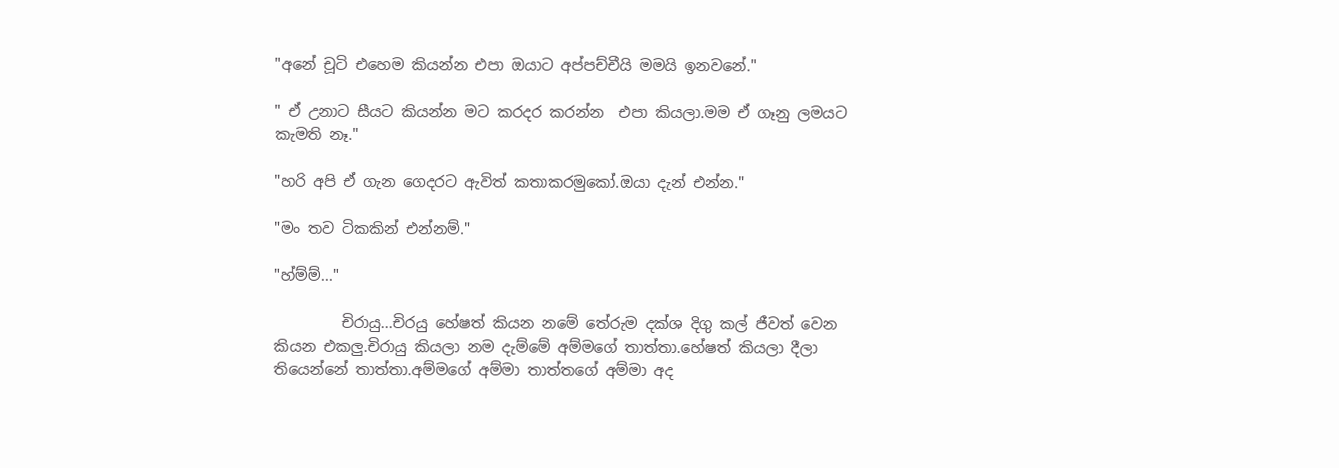"අනේ චූටි එහෙම කියන්න එපා ඔයාට අප්පච්චීයි මමයි ඉනවනේ."

" ඒ උනාට සීයට කියන්න මට කරදර කරන්න  එපා කියලා.මම ඒ ගෑනු ලමයට කැමති නෑ."

"හරි අපි ඒ ගැන ගෙදරට ඇවිත් කතාකරමුකෝ.ඔයා දැන් එන්න."

"මං තව ටිකකින් එන්නම්."

"හ්ම්ම්..."

         චිරායු...චිරයු හේෂත් කියන නමේ තේරුම දක්ශ දිගු කල් ජීවත් වෙන කියන එකලු.චිරායු කියලා නම දැම්මේ අම්මගේ තාත්තා.හේෂත් කියලා දීලා තියෙන්නේ තාත්තා.අම්මගේ අම්මා තාත්තගේ අම්මා අද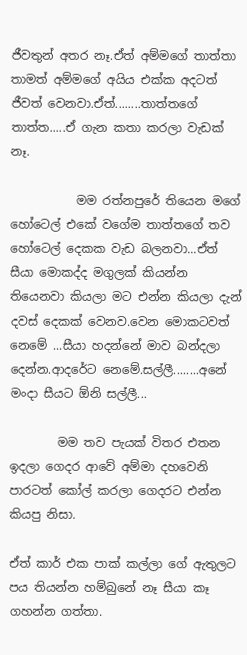ජීවතුන් අතර නෑ.ඒත් අම්මගේ තාත්තා තාමත් අම්මගේ අයිය එක්ක අදටත් ජීවත් වෙනවා.ඒත්........තාත්තගේ තාත්ත.....ඒ ගැන කතා කරලා වැඩක් නෑ.

           මම රත්නපුරේ තියෙන මගේ  හෝටෙල් එකේ වගේම තාත්තගේ තව හෝටෙල් දෙකක වැඩ බලනවා...ඒත් සීයා මොකද්ද මගුලක් කියන්න තියෙනවා කියලා මට එන්න කියලා දැන් දවස් දෙකක් වෙනව.වෙන මොකටවත් නෙමේ ...සීයා හදන්නේ මාව බන්දලා දෙන්න.ආදරේට නෙමේ.සල්ලී........අනේ මංදා සීයට ඕනි සල්ලී...

        මම තව පැයක් විතර එතන ඉදලා ගෙදර ආවේ අම්මා දහවෙනි පාරටත් කෝල් කරලා ගෙදරට එන්න කියපු නිසා.

ඒත් කාර් එක පාක් කල්ලා ගේ ඇතුලට පය තියන්න හම්බුනේ නෑ සීයා කෑ ගහන්න ගත්තා.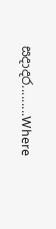සදාදර.........Where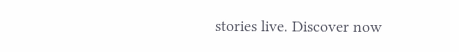stories live. Discover now